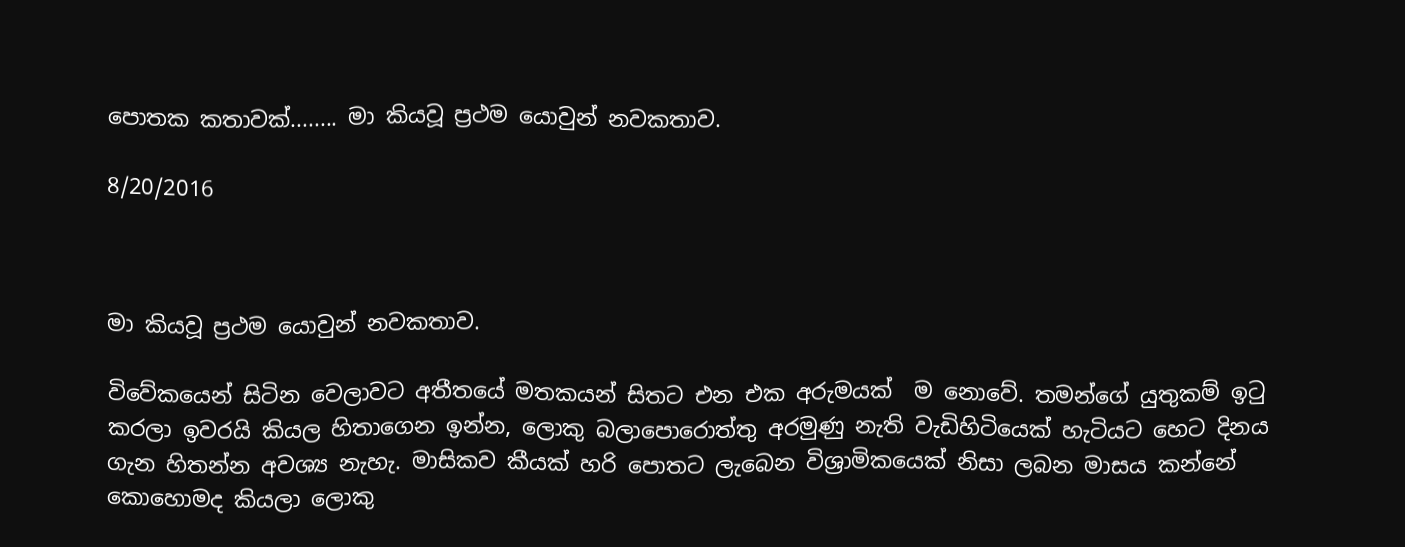පොතක කතාවක්........ මා කියවූ ප්‍රථම යොවුන් නවකතාව.

8/20/2016



මා කියවූ ප්‍රථම යොවුන් නවකතාව.

විවේකයෙන් සිටින වෙලාවට අතීතයේ මතකයන් සිතට එන එක අරුමයක්  ම නොවේ. තමන්ගේ යුතුකම් ඉටු කරලා ඉවරයි කියල හිතාගෙන ඉන්න, ලොකු බලාපොරොත්තු අරමුණු නැති වැඩිහිටියෙක් හැටියට හෙට දිනය ගැන හිතන්න අවශ්‍ය නැහැ. මාසිකව කීයක් හරි පොතට ලැබෙන විශ්‍රාමිකයෙක් නිසා ලබන මාසය කන්නේ කොහොමද කියලා ලොකු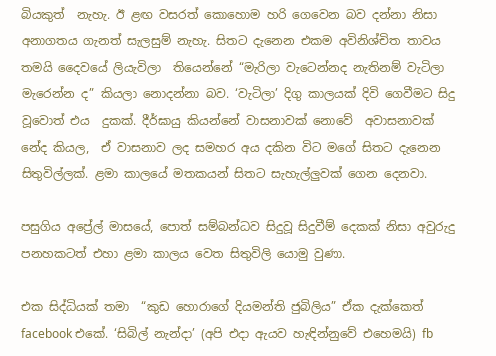බියකුත්  නැහැ. ඊ ළඟ වසරත් කොහොම හරි ගෙවෙන බව දන්නා නිසා අනාගතය ගැනත් සැලසුම් නැහැ. සිතට දැනෙන එකම අවිනිශ්චිත තාවය තමයි දෛවයේ ලියැවිලා  තියෙන්නේ “මැරිලා වැටෙන්නද නැතිනම් වැටිලා මැරෙන්න ද” කියලා නොදන්නා බව. ‘වැටිලා’ දිගු කාලයක් දිවි ගෙවීමට සිදු වූවොත් එය  දුකක්. දීර්ඝායු කියන්නේ වාසනාවක් නොවේ  අවාසනාවක් නේද කියල,  ඒ වාසනාව ලද සමහර අය දකින විට මගේ සිතට දැනෙන සිතුවිල්ලක්. ළමා කාලයේ මතකයන් සිතට සැහැල්ලුවක් ගෙන දෙනවා.

පසුගිය අප්‍රේල් මාසයේ, පොත් සම්බන්ධව සිදුවූ සිදුවීම් දෙකක් නිසා අවුරුදු පනහකටත් එහා ළමා කාලය වෙත සිතුවිලි යොමු වුණා.

එක සිද්ධියක් තමා  “කුඩ හොරාගේ දියමන්ති ජුබිලිය” ඒක දැක්කෙත් facebook එකේ. ‘සිබිල් නැන්දා’ (අපි එදා ඇයව හැඳින්නුවේ එහෙමයි) fb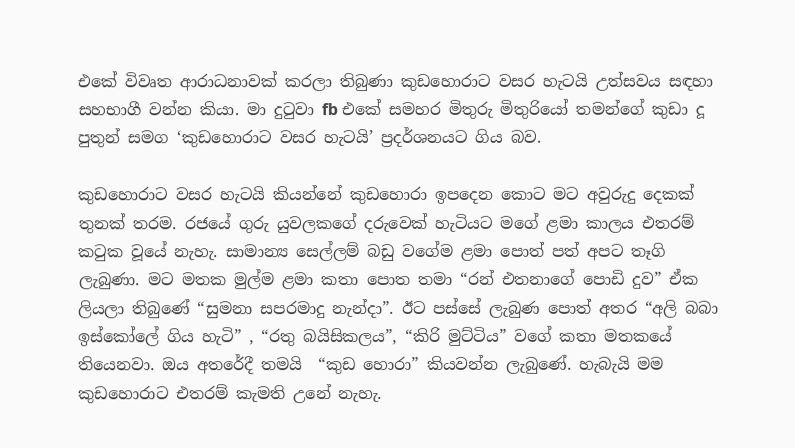එකේ විවෘත ආරාධනාවක් කරලා තිබුණා කුඩහොරාට වසර හැටයි උත්සවය සඳහා සහභාගී වන්න කියා. මා දුටුවා fb එකේ සමහර මිතුරු මිතුරියෝ තමන්ගේ කුඩා දූ පුතුන් සමග ‘කුඩහොරාට වසර හැටයි’ ප්‍රදර්ශනයට ගිය බව.

කුඩහොරාට වසර හැටයි කියන්නේ කුඩහොරා ඉපදෙන කොට මට අවුරුදු දෙකක් තුනක් තරම. රජයේ ගුරු යුවලකගේ දරුවෙක් හැටියට මගේ ළමා කාලය එතරම් කටුක වූයේ නැහැ. සාමාන්‍ය සෙල්ලම් බඩු වගේම ළමා පොත් පත් අපට තෑගි ලැබුණා. මට මතක මුල්ම ළමා කතා පොත තමා “රන් එතනාගේ පොඩි දුව” ඒක ලියලා තිබුණේ “සුමනා සපරමාදු නැන්දා”. ඊට පස්සේ ලැබුණ පොත් අතර “අලි බබා ඉස්කෝලේ ගිය හැටි” , “රතු බයිසිකලය”, “කිරි මුට්ටිය” වගේ කතා මතකයේ තියෙනවා. ඔය අතරේදී තමයි  “කුඩ හොරා” කියවන්න ලැබුණේ. හැබැයි මම කුඩහොරාට එතරම් කැමති උනේ නැහැ.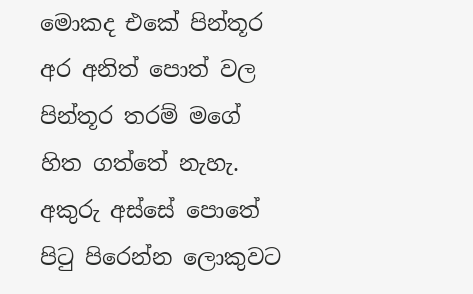මොකද එකේ පින්තූර අර අනිත් පොත් වල පින්තූර තරම් මගේ හිත ගත්තේ නැහැ. අකුරු අස්සේ පොතේ පිටු පිරෙන්න ලොකුවට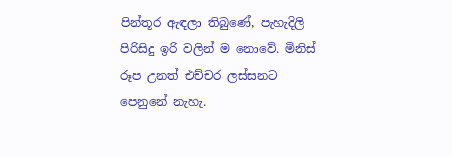පින්තූර ඇඳලා තිබුණේ, පැහැදිලි පිරිසිදු ඉරි වලින් ම නොවේ. මිනිස් රූප උනත් එච්චර ලස්සනට පෙනුනේ නැහැ.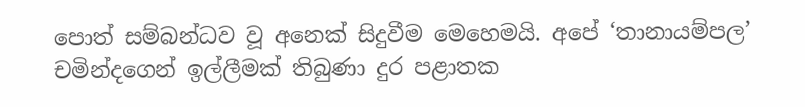පොත් සම්බන්ධව වූ අනෙක් සිදුවීම මෙහෙමයි. අපේ ‘තානායම්පල’ චමින්දගෙන් ඉල්ලීමක් තිබුණා දුර පළාතක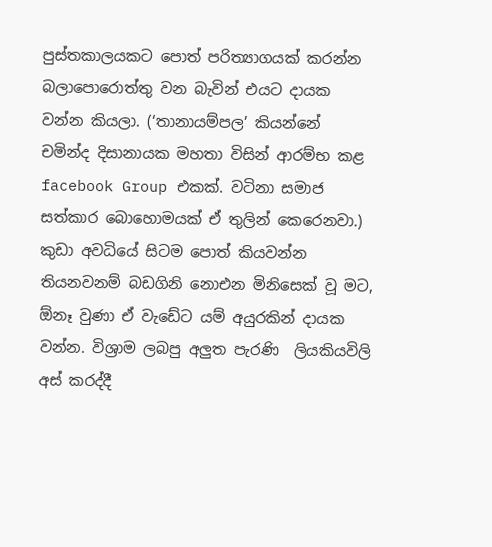පුස්තකාලයකට පොත් පරිත්‍යාගයක් කරන්න බලාපොරොත්තු වන බැවින් එයට දායක වන්න කියලා. (‘තානායම්පල’ කියන්නේ චමින්ද දිසානායක මහතා විසින් ආරම්භ කළ facebook Group එකක්. වටිනා සමාජ සත්කාර බොහොමයක් ඒ තුලින් කෙරෙනවා.) කුඩා අවධියේ සිටම පොත් කියවන්න තියනවනම් බඩගිනි නොඑන මිනිසෙක් වූ මට, ඕනෑ වුණා ඒ වැඩේට යම් අයුරකින් දායක වන්න. විශ්‍රාම ලබපු අලුත පැරණි  ලියකියවිලි අස් කරද්දී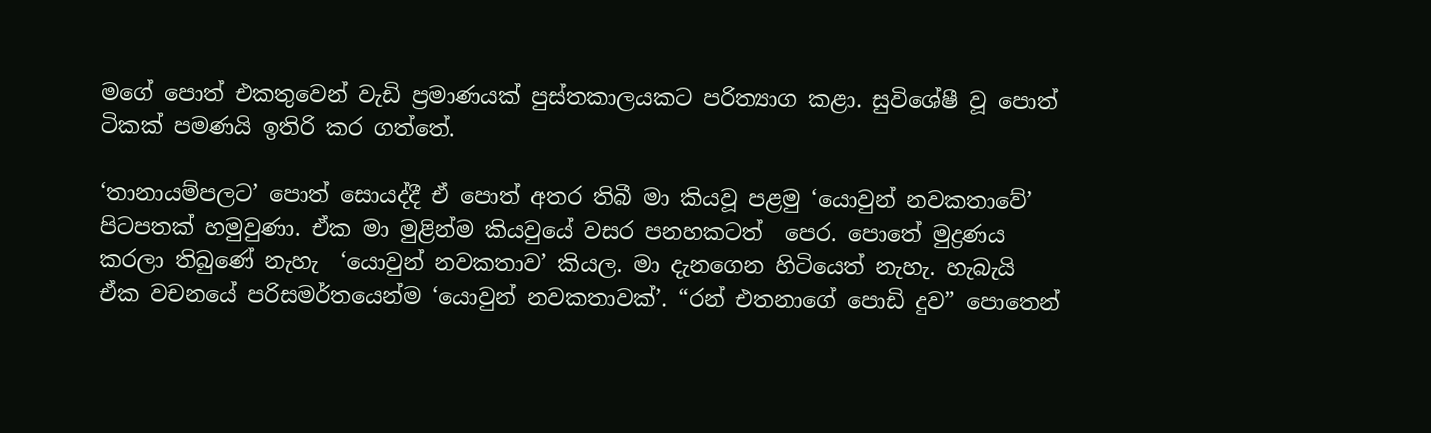මගේ පොත් එකතුවෙන් වැඩි ප්‍රමාණයක් පුස්තකාලයකට පරිත්‍යාග කළා. සුවිශේෂී වූ පොත් ටිකක් පමණයි ඉතිරි කර ගත්තේ.

‘තානායම්පලට’ පොත් සොයද්දී ඒ පොත් අතර තිබී මා කියවූ පළමු ‘යොවුන් නවකතාවේ’ පිටපතක් හමුවුණා. ඒක මා මුළින්ම කියවුයේ වසර පනහකටත්  පෙර. පොතේ මුද්‍රණය කරලා තිබුණේ නැහැ  ‘යොවුන් නවකතාව’ කියල. මා දැනගෙන හිටියෙත් නැහැ. හැබැයි ඒක වචනයේ පරිසමර්තයෙන්ම ‘යොවුන් නවකතාවක්’. “රන් එතනාගේ පොඩි දුව” පොතෙන්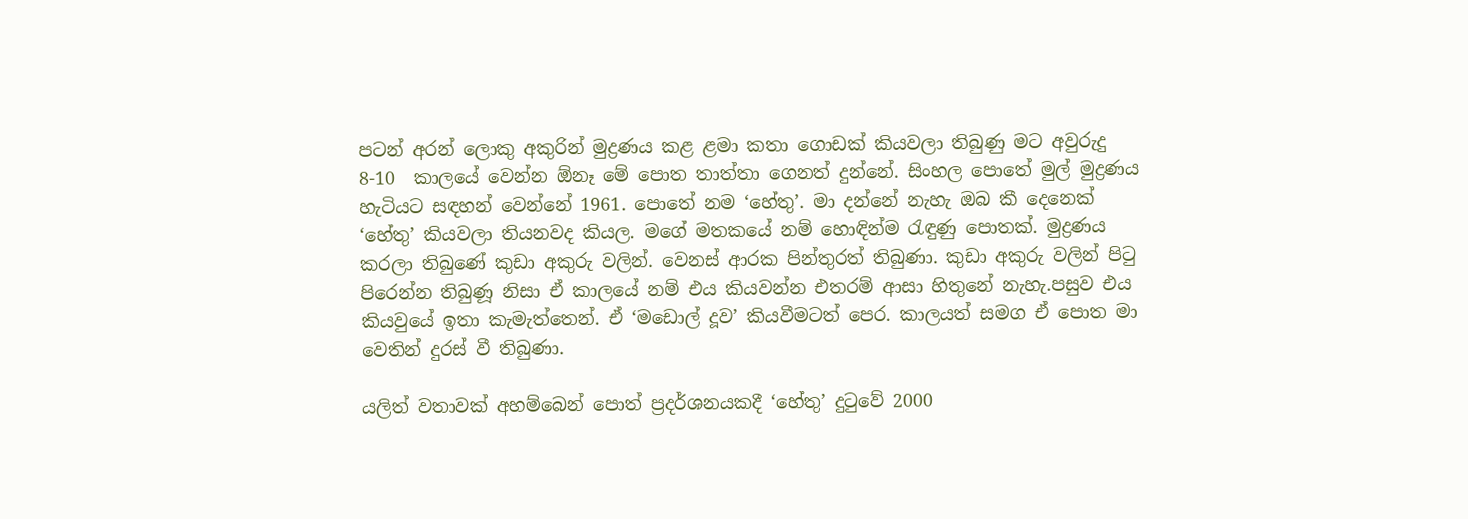පටන් අරන් ලොකු අකුරින් මුද්‍රණය කළ ළමා කතා ගොඩක් කියවලා තිබුණු මට අවුරුදු 8-10  කාලයේ වෙන්න ඕනෑ මේ පොත තාත්තා ගෙනත් දුන්නේ. සිංහල පොතේ මුල් මුද්‍රණය හැටියට සඳහන් වෙන්නේ 1961. පොතේ නම ‘හේතු’. මා දන්නේ නැහැ ඔබ කී දෙනෙක් ‘හේතු’ කියවලා තියනවද කියල. මගේ මතකයේ නම් හොඳින්ම රැඳුණු පොතක්. මුද්‍රණය කරලා තිබුණේ කුඩා අකුරු වලින්. වෙනස් ආරක පින්තුරත් තිබුණා. කුඩා අකුරු වලින් පිටු පිරෙන්න තිබුණූ නිසා ඒ කාලයේ නම් එය කියවන්න එතරම් ආසා හිතුනේ නැහැ.පසුව එය කියවුයේ ඉතා කැමැත්තෙන්. ඒ ‘මඩොල් දූව’ කියවීමටත් පෙර. කාලයත් සමග ඒ පොත මා වෙතින් දුරස් වී තිබුණා.

යලිත් වතාවක් අහම්බෙන් පොත් ප්‍රදර්ශනයකදී ‘හේතු’ දුටුවේ 2000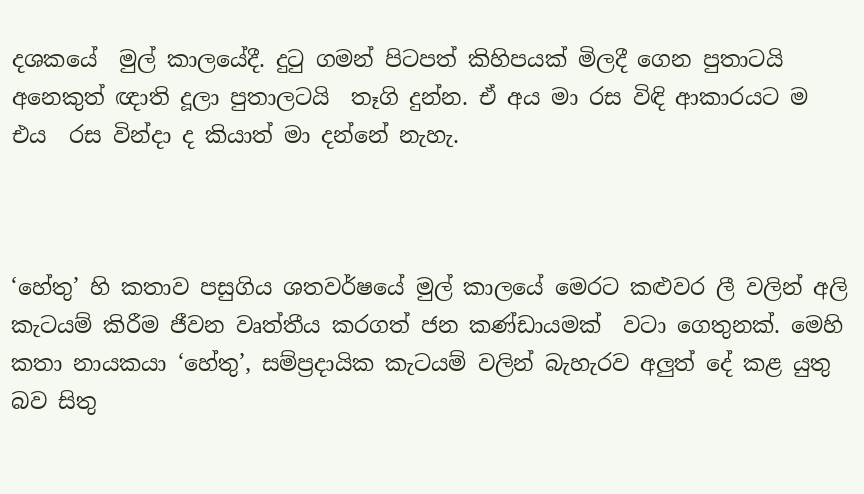දශකයේ  මුල් කාලයේදී. දුටු ගමන් පිටපත් කිහිපයක් මිලදී ගෙන පුතාටයි අනෙකුත් ඥාති දූලා පුතාලටයි  තෑගි දුන්න. ඒ අය මා රස විඳි ආකාරයට ම එය  රස වින්දා ද කියාත් මා දන්නේ නැහැ.



‘හේතු’ හි කතාව පසුගිය ශතවර්ෂයේ මුල් කාලයේ මෙරට කළුවර ලී වලින් අලි කැටයම් කිරීම ජීවන වෘත්තීය කරගත් ජන කණ්ඩායමක්  වටා ගෙතුනක්. මෙහි කතා නායකයා ‘හේතු’, සම්ප්‍රදායික කැටයම් වලින් බැහැරව අලුත් දේ කළ යුතු බව සිතු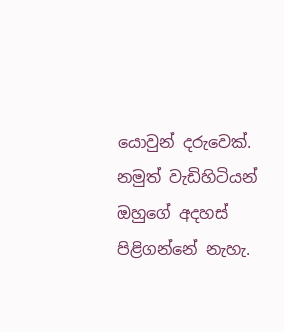යොවුන් දරුවෙක්. නමුත් වැඩිහිටියන් ඔහුගේ අදහස් පිළිගන්නේ නැහැ.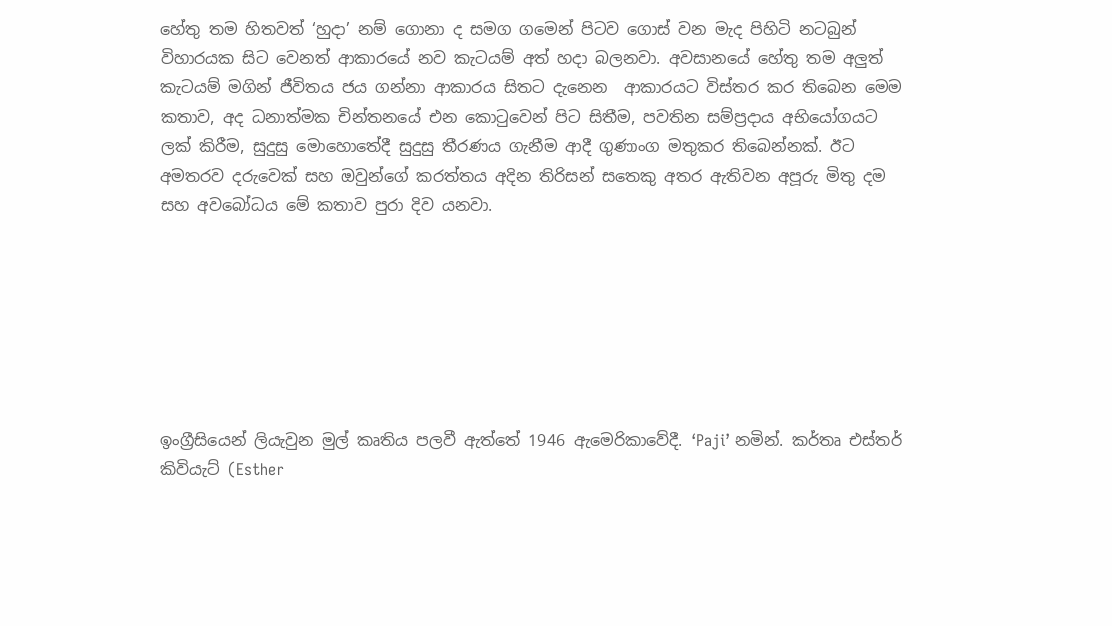හේතු තම හිතවත් ‘හුදා’ නම් ගොනා ද සමග ගමෙන් පිටව ගොස් වන මැද පිහිටි නටබුන් විහාරයක සිට වෙනත් ආකාරයේ නව කැටයම් අත් හදා බලනවා. අවසානයේ හේතු තම අලුත් කැටයම් මගින් ජීවිතය ජය ගන්නා ආකාරය සිතට දැනෙන  ආකාරයට විස්තර කර තිබෙන මෙම කතාව, අද ධනාත්මක චින්තනයේ එන කොටුවෙන් පිට සිතීම, පවතින සම්ප්‍රදාය අභියෝගයට ලක් කිරීම, සුදුසු මොහොතේදී සුදුසු තීරණය ගැනීම ආදී ගුණාංග මතුකර තිබෙන්නක්. ඊට අමතරව දරුවෙක් සහ ඔවුන්ගේ කරත්තය අදින තිරිසන් සතෙකු අතර ඇතිවන අපූරු මිතු දම සහ අවබෝධය මේ කතාව පුරා දිව යනවා.







ඉංග්‍රීසියෙන් ලියැවුන මුල් කෘතිය පලවී ඇත්තේ 1946 ඇමෙරිකාවේදී. ‘Paji’ නමින්. කර්තෘ එස්තර් කිවියැට් (Esther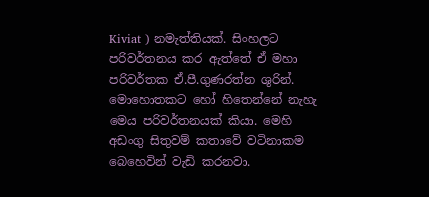Kiviat ) නමැත්තියක්. සිංහලට පරිවර්තනය කර ඇත්තේ ඒ මහා පරිවර්තක ඒ.පී.ගුණරත්න ශුරින්. මොහොතකට හෝ හිතෙන්නේ නැහැ මෙය පරිවර්තනයක් කියා. මෙහි අඩංගු සිතුවම් කතාවේ වටිනාකම බෙහෙවින් වැඩි කරනවා.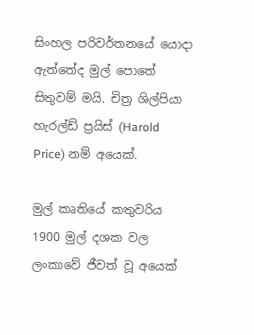සිංහල පරිවර්තනයේ යොදා ඇත්තේද මුල් පොතේ සිතුවම් මයි. චිත්‍ර ශිල්පියා හැරල්ඩ් ප්‍රයිස් (Harold Price) නම් අයෙක්.

මුල් කෘතියේ කතුවරිය 1900 මුල් දශක වල ලංකාවේ ජීවත් වූ අයෙක්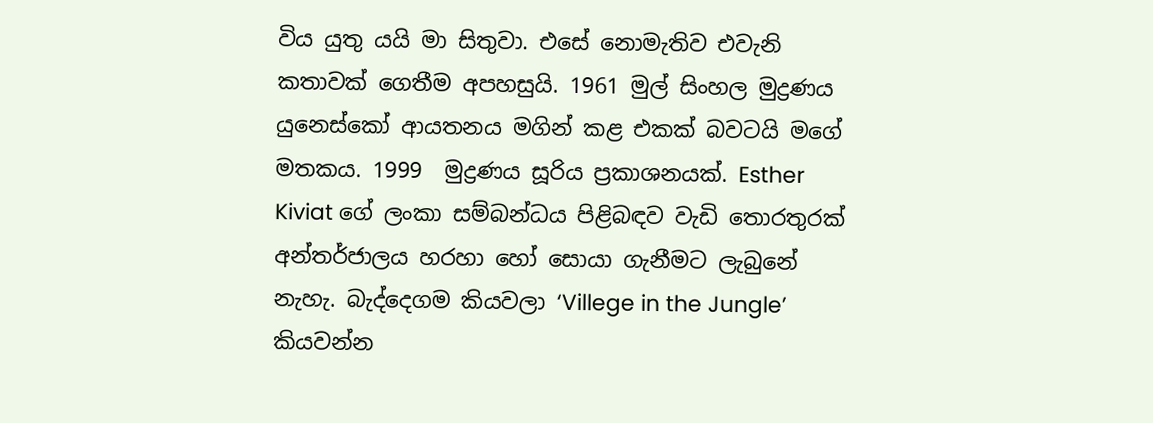විය යුතු යයි මා සිතුවා. එසේ නොමැතිව එවැනි කතාවක් ගෙතීම අපහසුයි. 1961 මුල් සිංහල මුද්‍රණය යුනෙස්කෝ ආයතනය මගින් කළ එකක් බවටයි මගේ මතකය. 1999  මුද්‍රණය සූරිය ප්‍රකාශනයක්. Esther Kiviat ගේ ලංකා සම්බන්ධය පිළිබඳව වැඩි තොරතුරක් අන්තර්ජාලය හරහා හෝ සොයා ගැනීමට ලැබුනේ නැහැ. බැද්දෙගම කියවලා ‘Villege in the Jungle’ කියවන්න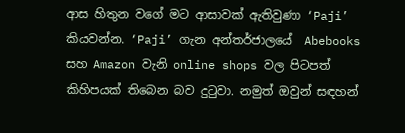ආස හිතුන වගේ මට ආසාවක් ඇතිවුණා ‘Paji’ කියවන්න. ‘Paji’ ගැන අන්තර්ජාලයේ  Abebooks සහ Amazon වැනි online shops වල පිටපත් කිහිපයක් තිබෙන බව දුටුවා. නමුත් ඔවුන් සඳහන්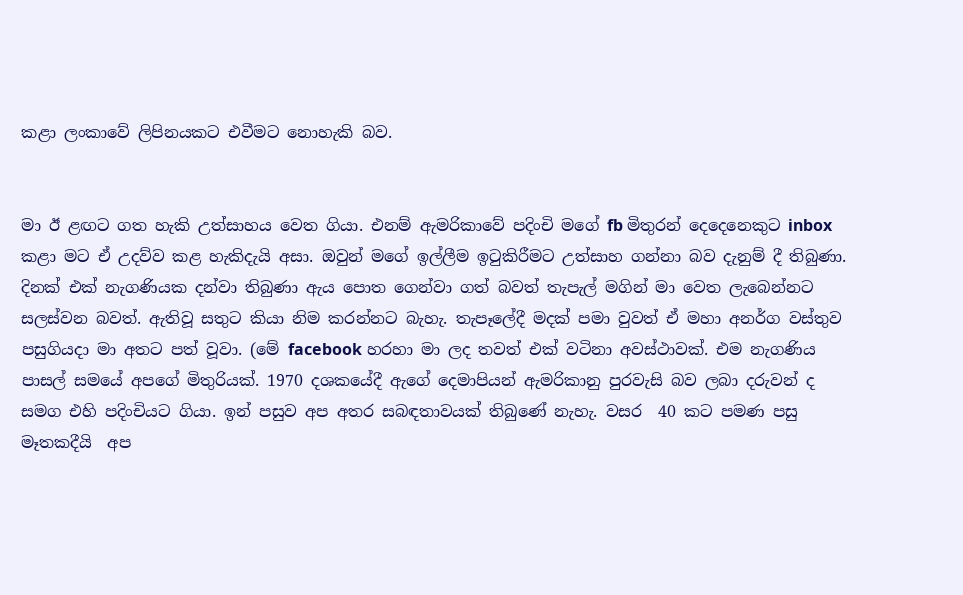කළා ලංකාවේ ලිපිනයකට එවීමට නොහැකි බව.


මා ඊ ළඟට ගත හැකි උත්සාහය වෙත ගියා. එනම් ඇමරිකාවේ පදිංචි මගේ fb මිතුරන් දෙදෙනෙකුට inbox කළා මට ඒ උදව්ව කළ හැකිදැයි අසා. ඔවුන් මගේ ඉල්ලීම ඉටුකිරීමට උත්සාහ ගන්නා බව දැනුම් දී තිබුණා.  දිනක් එක් නැගණියක දන්වා තිබුණා ඇය පොත ගෙන්වා ගත් බවත් තැපැල් මගින් මා වෙත ලැබෙන්නට සලස්වන බවත්. ඇතිවූ සතුට කියා නිම කරන්නට බැහැ. තැපෑලේදී මදක් පමා වුවත් ඒ මහා අනර්ග වස්තුව පසුගියදා මා අතට පත් වූවා. (මේ facebook හරහා මා ලද තවත් එක් වටිනා අවස්ථාවක්. එම නැගණිය පාසල් සමයේ අපගේ මිතුරියක්. 1970 දශකයේදී ඇගේ දෙමාපියන් ඇමරිකානු පුරවැසි බව ලබා දරුවන් ද සමග එහි පදිංචියට ගියා. ඉන් පසුව අප අතර සබඳතාවයක් තිබුණේ නැහැ. වසර  40 කට පමණ පසු මෑතකදීයි  අප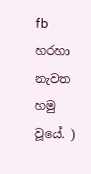fb හරහා නැවත හමු වූයේ. )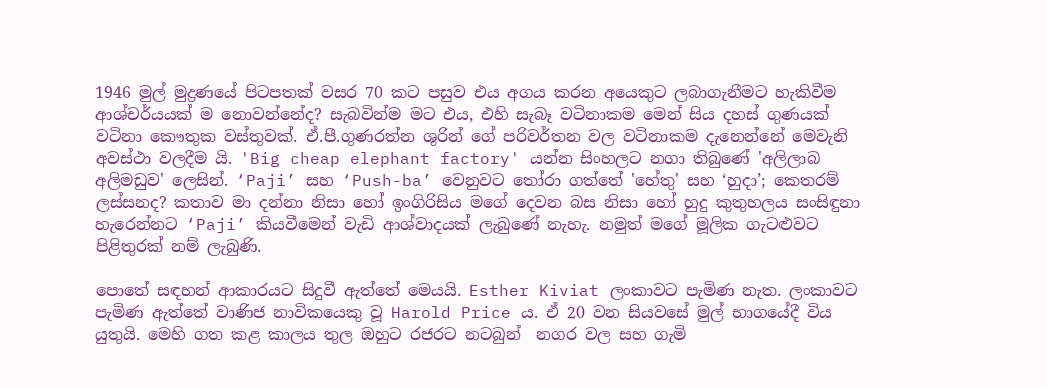1946 මුල් මුද්‍රණයේ පිටපතක් වසර 70 කට පසුව එය අගය කරන අයෙකුට ලබාගැනීමට හැකිවීම ආශ්චර්යයක් ම නොවන්නේද? සැබවින්ම මට එය, එහි සැබෑ වටිනාකම මෙන් සිය දහස් ගුණයක් වටිනා කෞතුක වස්තුවක්. ඒ.පී.ගුණරත්න ශුරින් ගේ පරිවර්තන වල වටිනාකම දැනෙන්නේ මෙවැනි අවස්ථා වලදීම යි. 'Big cheap elephant factory' යන්න සිංහලට නගා තිබුණේ 'අලිලාබ අලිමඩුව' ලෙසින්. ‘Paji’ සහ ‘Push-ba’ වෙනුවට තෝරා ගත්තේ 'හේතු' සහ ‘හුදා’; කෙතරම් ලස්සනද? කතාව මා දන්නා නිසා හෝ ඉංගිරිසිය මගේ දෙවන බස නිසා හෝ හුදු කුතුහලය සංසිඳුනා හැරෙන්නට ‘Paji’ කියවීමෙන් වැඩි ආශ්වාදයක් ලැබුණේ නැහැ. නමුත් මගේ මූලික ගැටළුවට පිළිතුරක් නම් ලැබුණි.

පොතේ සඳහන් ආකාරයට සිදුවී ඇත්තේ මෙයයි. Esther Kiviat ලංකාවට පැමිණ නැත. ලංකාවට පැමිණ ඇත්තේ වාණිජ නාවිකයෙකු වූ Harold Price ය. ඒ 20 වන සියවසේ මුල් භාගයේදී විය යුතුයි. මෙහි ගත කළ කාලය තුල ඔහුට රජරට නටබුන්  නගර වල සහ ගැමි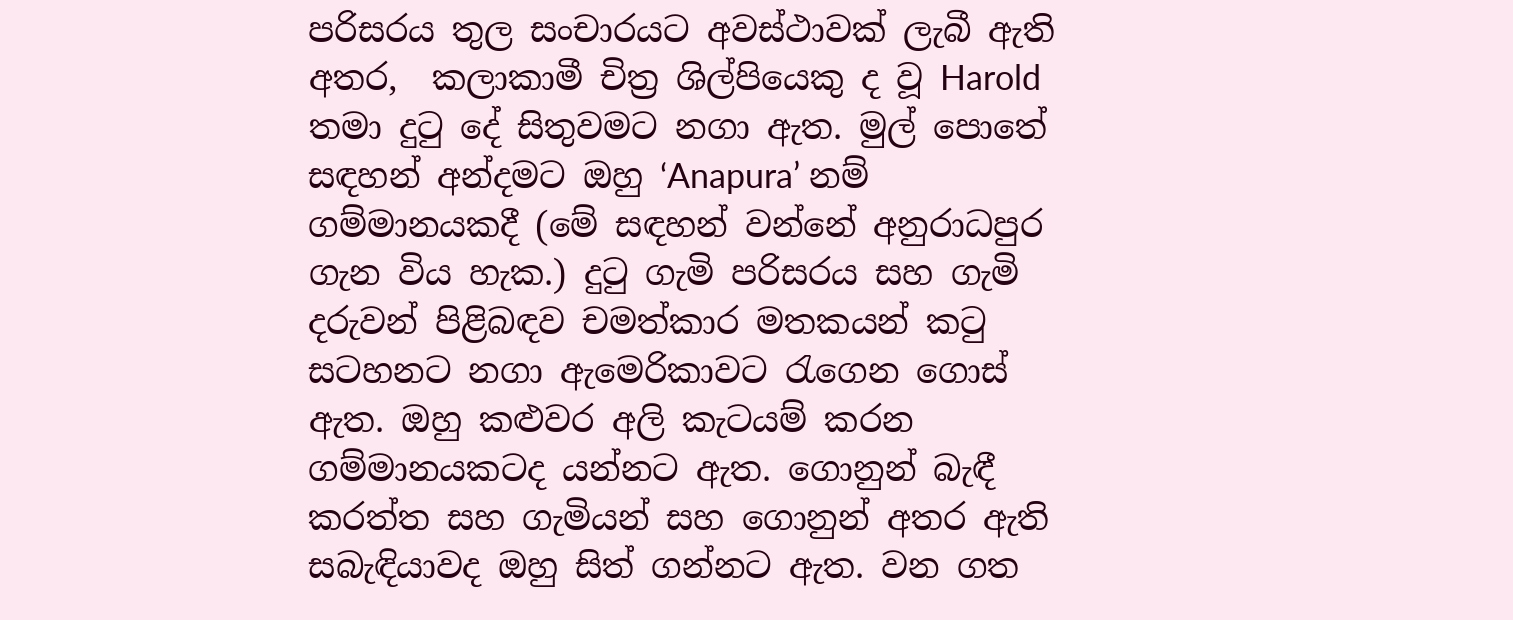පරිසරය තුල සංචාරයට අවස්ථාවක් ලැබී ඇති අතර,  කලාකාමී චිත්‍ර ශිල්පියෙකු ද වූ Harold තමා දුටු දේ සිතුවමට නගා ඇත. මුල් පොතේ සඳහන් අන්දමට ඔහු ‘Anapura’ නම් ගම්මානයකදී (මේ සඳහන් වන්නේ අනුරාධපුර ගැන විය හැක.) දුටු ගැමි පරිසරය සහ ගැමි දරුවන් පිළිබඳව චමත්කාර මතකයන් කටු සටහනට නගා ඇමෙරිකාවට රැගෙන ගොස් ඇත. ඔහු කළුවර අලි කැටයම් කරන ගම්මානයකටද යන්නට ඇත. ගොනුන් බැඳී කරත්ත සහ ගැමියන් සහ ගොනුන් අතර ඇති සබැඳියාවද ඔහු සිත් ගන්නට ඇත. වන ගත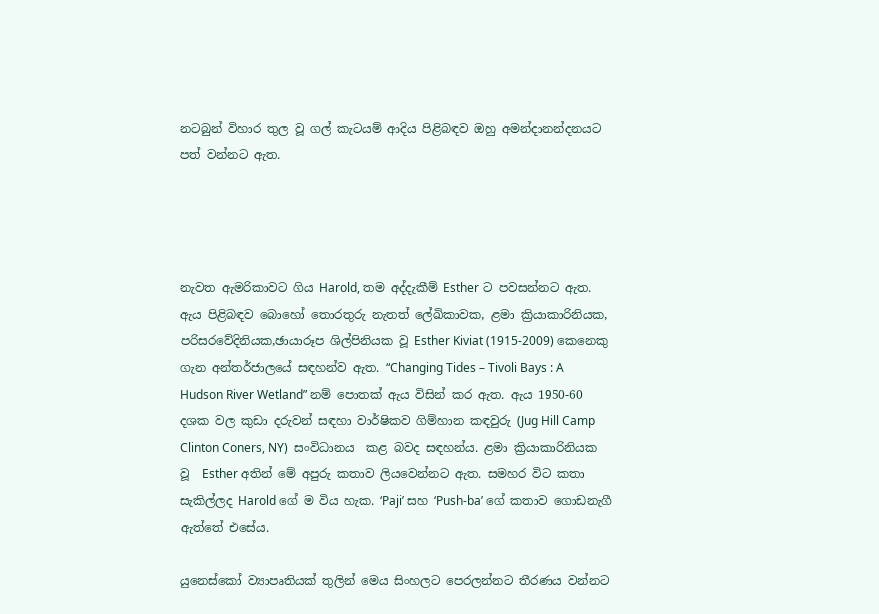නටබුන් විහාර තුල වූ ගල් කැටයම් ආදිය පිළිබඳව ඔහු අමන්දානන්දනයට පත් වන්නට ඇත.




නැවත ඇමරිකාවට ගිය Harold, තම අද්දැකීම් Esther ට පවසන්නට ඇත. ඇය පිළිබඳව බොහෝ තොරතුරු නැතත් ලේඛිකාවක, ළමා ක්‍රියාකාරිනියක, පරිසරවේදිනියක,ඡායාරූප ශිල්පිනියක වූ Esther Kiviat (1915-2009) කෙනෙකු ගැන අන්තර්ජාලයේ සඳහන්ව ඇත. “Changing Tides – Tivoli Bays : A Hudson River Wetland” නම් පොතක් ඇය විසින් කර ඇත. ඇය 1950-60 දශක වල කුඩා දරුවන් සඳහා වාර්ෂිකව ගිම්හාන කඳවුරු (Jug Hill Camp Clinton Coners, NY)  සංවිධානය  කළ බවද සඳහන්ය. ළමා ක්‍රියාකාරිනියක වූ  Esther අතින් මේ අපුරු කතාව ලියවෙන්නට ඇත. සමහර විට කතා සැකිල්ලද Harold ගේ ම විය හැක. ‘Paji’ සහ ‘Push-ba’ ගේ කතාව ගොඩනැගී ඇත්තේ එසේය.

යුනෙස්කෝ ව්‍යාපෘතියක් තුලින් මෙය සිංහලට පෙරලන්නට තීරණය වන්නට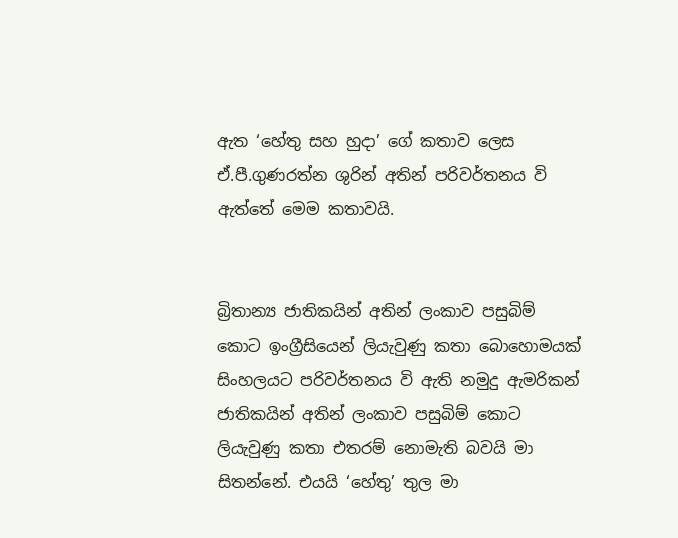ඇත ‘හේතු සහ හුදා’ ගේ කතාව ලෙස ඒ.පී.ගුණරත්න ශුරින් අතින් පරිවර්තනය වි ඇත්තේ මෙම කතාවයි.


බ්‍රිතාන්‍ය ජාතිකයින් අතින් ලංකාව පසුබිම් කොට ඉංග්‍රීසියෙන් ලියැවුණු කතා බොහොමයක් සිංහලයට පරිවර්තනය වි ඇති නමුදු ඇමරිකන් ජාතිකයින් අතින් ලංකාව පසුබිම් කොට ලියැවුණු කතා එතරම් නොමැති බවයි මා සිතන්නේ. එයයි ‘හේතු’ තුල මා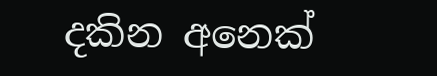දකින අනෙක්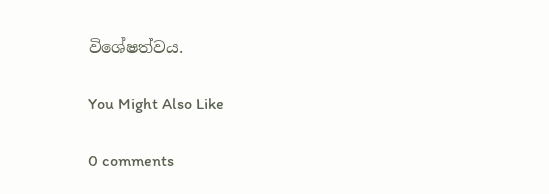විශේෂත්වය.

You Might Also Like

0 comments